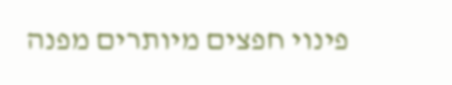פינוי חפצים מיותרים מפנה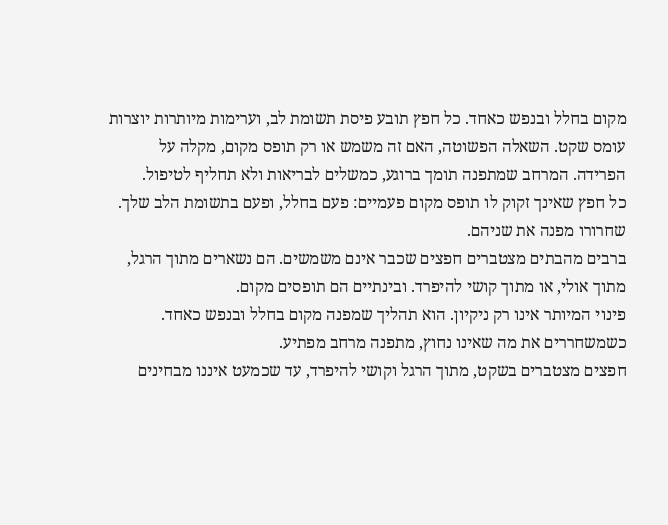מקום בחלל ובנפש כאחד. כל חפץ תובע פיסת תשומת לב, וערימות מיותרות יוצרות עומס שקט. השאלה הפשוטה, האם זה משמש או רק תופס מקום, מקלה על הפרידה. המרחב שמתפנה תומך ברוגע, כמשלים לבריאות ולא תחליף לטיפול.
כל חפץ שאינך זקוק לו תופס מקום פעמיים: פעם בחלל, ופעם בתשומת הלב שלך. שחרורו מפנה את שניהם.
ברבים מהבתים מצטברים חפצים שכבר אינם משמשים. הם נשארים מתוך הרגל, מתוך אולי, או מתוך קושי להיפרד. ובינתיים הם תופסים מקום.
פינוי המיותר אינו רק ניקיון. הוא תהליך שמפנה מקום בחלל ובנפש כאחד. כשמשחררים את מה שאינו נחוץ, מתפנה מרחב מפתיע.
חפצים מצטברים בשקט, מתוך הרגל וקושי להיפרד, עד שכמעט איננו מבחינים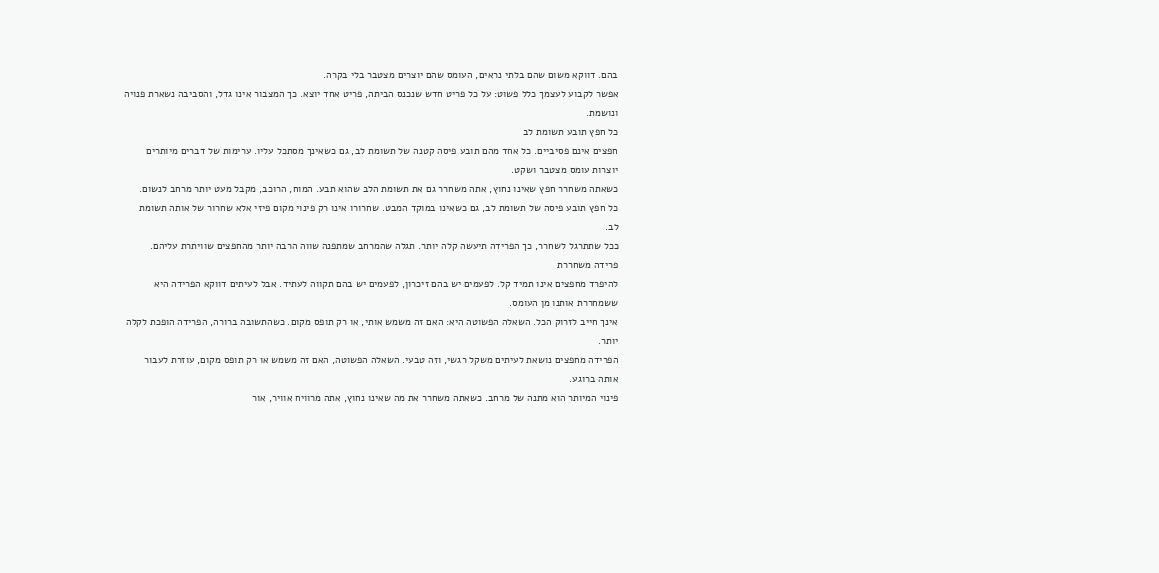בהם. דווקא משום שהם בלתי נראים, העומס שהם יוצרים מצטבר בלי בקרה.
אפשר לקבוע לעצמך כלל פשוט: על כל פריט חדש שנכנס הביתה, פריט אחד יוצא. כך המצבור אינו גדל, והסביבה נשארת פנויה ונושמת.
כל חפץ תובע תשומת לב
חפצים אינם פסיביים. כל אחד מהם תובע פיסה קטנה של תשומת לב, גם כשאינך מסתכל עליו. ערימות של דברים מיותרים יוצרות עומס מצטבר ושקט.
כשאתה משחרר חפץ שאינו נחוץ, אתה משחרר גם את תשומת הלב שהוא תבע. המוח, הרוכב, מקבל מעט יותר מרחב לנשום.
כל חפץ תובע פיסה של תשומת לב, גם כשאינו במוקד המבט. שחרורו אינו רק פינוי מקום פיזי אלא שחרור של אותה תשומת לב.
ככל שתתרגל לשחרר, כך הפרידה תיעשה קלה יותר. תגלה שהמרחב שמתפנה שווה הרבה יותר מהחפצים שוויתרת עליהם.
פרידה משחררת
להיפרד מחפצים אינו תמיד קל. לפעמים יש בהם זיכרון, לפעמים יש בהם תקווה לעתיד. אבל לעיתים דווקא הפרידה היא ששמחררת אותנו מן העומס.
אינך חייב לזרוק הכל. השאלה הפשוטה היא: האם זה משמש אותי, או רק תופס מקום. כשהתשובה ברורה, הפרידה הופכת לקלה יותר.
הפרידה מחפצים נושאת לעיתים משקל רגשי, וזה טבעי. השאלה הפשוטה, האם זה משמש או רק תופס מקום, עוזרת לעבור אותה ברוגע.
פינוי המיותר הוא מתנה של מרחב. כשאתה משחרר את מה שאינו נחוץ, אתה מרוויח אוויר, אור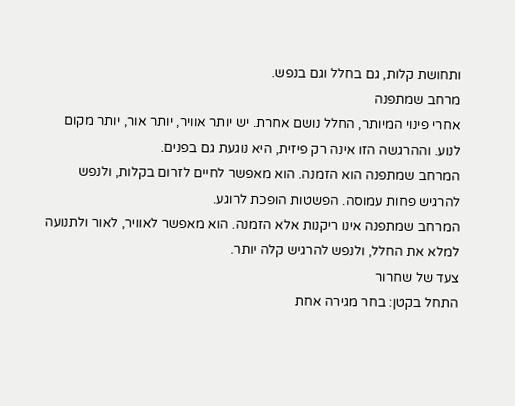ותחושת קלות, גם בחלל וגם בנפש.
מרחב שמתפנה
אחרי פינוי המיותר, החלל נושם אחרת. יש יותר אוויר, יותר אור, יותר מקום לנוע. וההרגשה הזו אינה רק פיזית, היא נוגעת גם בפנים.
המרחב שמתפנה הוא הזמנה. הוא מאפשר לחיים לזרום בקלות, ולנפש להרגיש פחות עמוסה. הפשטות הופכת לרוגע.
המרחב שמתפנה אינו ריקנות אלא הזמנה. הוא מאפשר לאוויר, לאור ולתנועה למלא את החלל, ולנפש להרגיש קלה יותר.
צעד של שחרור
התחל בקטן: בחר מגירה אחת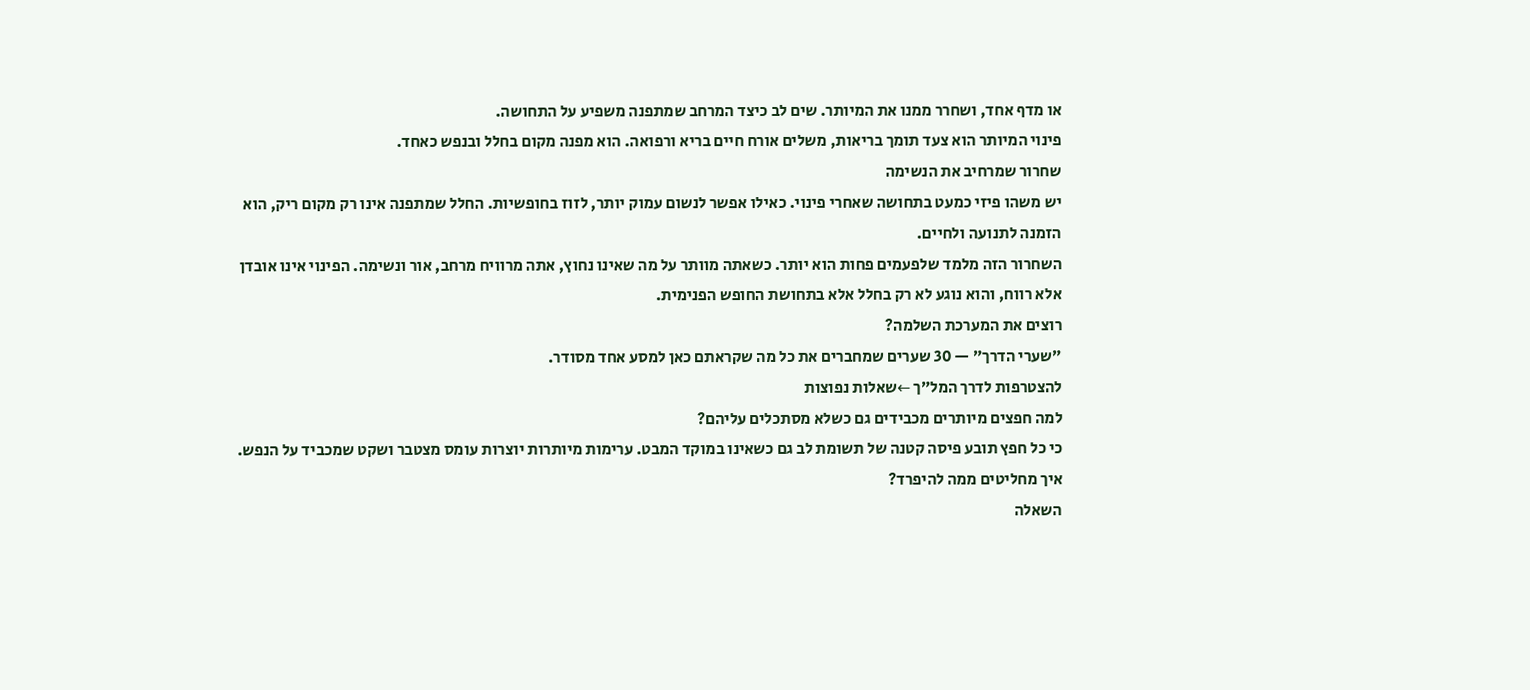או מדף אחד, ושחרר ממנו את המיותר. שים לב כיצד המרחב שמתפנה משפיע על התחושה.
פינוי המיותר הוא צעד תומך בריאות, משלים אורח חיים בריא ורפואה. הוא מפנה מקום בחלל ובנפש כאחד.
שחרור שמרחיב את הנשימה
יש משהו פיזי כמעט בתחושה שאחרי פינוי. כאילו אפשר לנשום עמוק יותר, לזוז בחופשיות. החלל שמתפנה אינו רק מקום ריק, הוא הזמנה לתנועה ולחיים.
השחרור הזה מלמד שלפעמים פחות הוא יותר. כשאתה מוותר על מה שאינו נחוץ, אתה מרוויח מרחב, אור ונשימה. הפינוי אינו אובדן אלא רווח, והוא נוגע לא רק בחלל אלא בתחושת החופש הפנימית.
רוצים את המערכת השלמה?
״שערי הדרך״ — 30 שערים שמחברים את כל מה שקראתם כאן למסע אחד מסודר.
להצטרפות לדרך המל״ך ←שאלות נפוצות
למה חפצים מיותרים מכבידים גם כשלא מסתכלים עליהם?
כי כל חפץ תובע פיסה קטנה של תשומת לב גם כשאינו במוקד המבט. ערימות מיותרות יוצרות עומס מצטבר ושקט שמכביד על הנפש.
איך מחליטים ממה להיפרד?
השאלה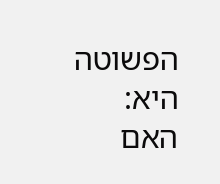הפשוטה היא: האם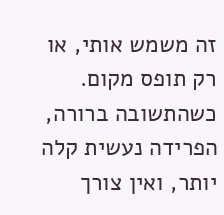זה משמש אותי, או רק תופס מקום. כשהתשובה ברורה, הפרידה נעשית קלה יותר, ואין צורך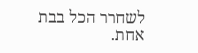לשחרר הכל בבת אחת.